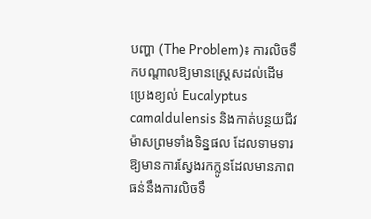បញ្ហា (The Problem)៖ ការលិចទឹកបណ្តាលឱ្យមានស្ត្រេសដល់ដើមប្រេងខ្យល់ Eucalyptus camaldulensis និងកាត់បន្ថយជីវម៉ាសព្រមទាំងទិន្នផល ដែលទាមទារឱ្យមានការស្វែងរកក្លូនដែលមានភាពធន់នឹងការលិចទឹ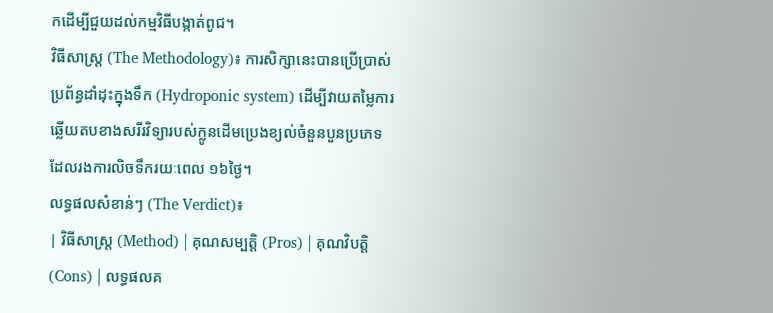កដើម្បីជួយដល់កម្មវិធីបង្កាត់ពូជ។
វិធីសាស្ត្រ (The Methodology)៖ ការសិក្សានេះបានប្រើប្រាស់ប្រព័ន្ធដាំដុះក្នុងទឹក (Hydroponic system) ដើម្បីវាយតម្លៃការឆ្លើយតបខាងសរីរវិទ្យារបស់ក្លូនដើមប្រេងខ្យល់ចំនួនបួនប្រភេទដែលរងការលិចទឹករយៈពេល ១៦ថ្ងៃ។
លទ្ធផលសំខាន់ៗ (The Verdict)៖
| វិធីសាស្ត្រ (Method) | គុណសម្បត្តិ (Pros) | គុណវិបត្តិ (Cons) | លទ្ធផលគ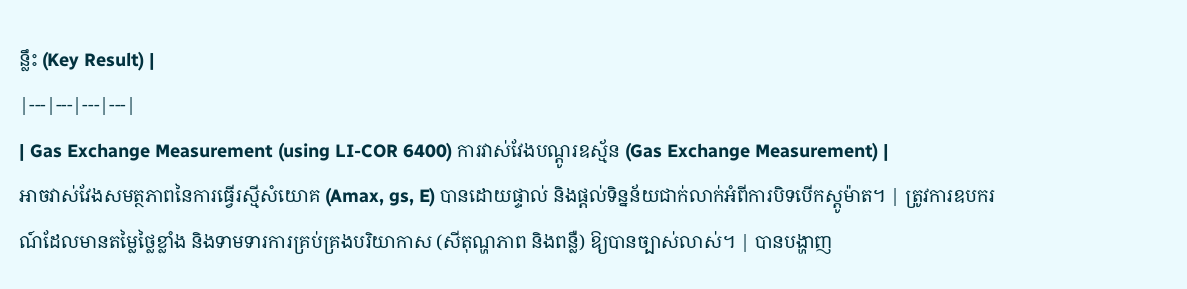ន្លឹះ (Key Result) |
|---|---|---|---|
| Gas Exchange Measurement (using LI-COR 6400) ការវាស់វែងបណ្ដូរឧស្ម័ន (Gas Exchange Measurement) |
អាចវាស់វែងសមត្ថភាពនៃការធ្វើរស្មីសំយោគ (Amax, gs, E) បានដោយផ្ទាល់ និងផ្តល់ទិន្នន័យជាក់លាក់អំពីការបិទបើកស្តូម៉ាត។ | ត្រូវការឧបករណ៍ដែលមានតម្លៃថ្លៃខ្លាំង និងទាមទារការគ្រប់គ្រងបរិយាកាស (សីតុណ្ហភាព និងពន្លឺ) ឱ្យបានច្បាស់លាស់។ | បានបង្ហាញ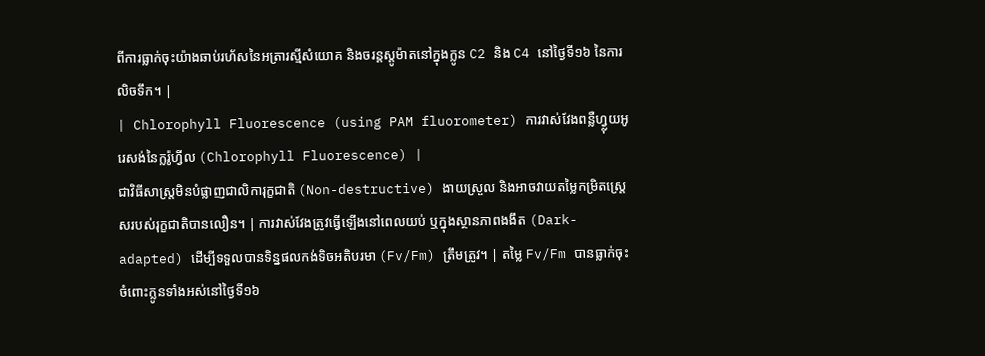ពីការធ្លាក់ចុះយ៉ាងឆាប់រហ័សនៃអត្រារស្មីសំយោគ និងចរន្តស្តូម៉ាតនៅក្នុងក្លូន C2 និង C4 នៅថ្ងៃទី១៦ នៃការលិចទឹក។ |
| Chlorophyll Fluorescence (using PAM fluorometer) ការវាស់វែងពន្លឺហ្វ្លុយអូរេសង់នៃក្លរ៉ូហ្វីល (Chlorophyll Fluorescence) |
ជាវិធីសាស្ត្រមិនបំផ្លាញជាលិការុក្ខជាតិ (Non-destructive) ងាយស្រួល និងអាចវាយតម្លៃកម្រិតស្ត្រេសរបស់រុក្ខជាតិបានលឿន។ | ការវាស់វែងត្រូវធ្វើឡើងនៅពេលយប់ ឬក្នុងស្ថានភាពងងឹត (Dark-adapted) ដើម្បីទទួលបានទិន្នផលកង់ទិចអតិបរមា (Fv/Fm) ត្រឹមត្រូវ។ | តម្លៃ Fv/Fm បានធ្លាក់ចុះចំពោះក្លូនទាំងអស់នៅថ្ងៃទី១៦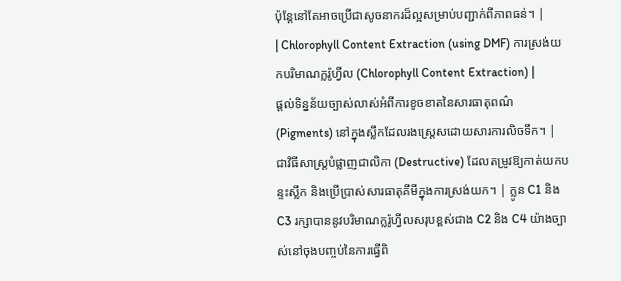ប៉ុន្តែនៅតែអាចប្រើជាសូចនាករដ៏ល្អសម្រាប់បញ្ជាក់ពីភាពធន់។ |
| Chlorophyll Content Extraction (using DMF) ការស្រង់យកបរិមាណក្លរ៉ូហ្វីល (Chlorophyll Content Extraction) |
ផ្តល់ទិន្នន័យច្បាស់លាស់អំពីការខូចខាតនៃសារធាតុពណ៌ (Pigments) នៅក្នុងស្លឹកដែលរងស្ត្រេសដោយសារការលិចទឹក។ | ជាវិធីសាស្ត្របំផ្លាញជាលិកា (Destructive) ដែលតម្រូវឱ្យកាត់យកបន្ទះស្លឹក និងប្រើប្រាស់សារធាតុគីមីក្នុងការស្រង់យក។ | ក្លូន C1 និង C3 រក្សាបាននូវបរិមាណក្លរ៉ូហ្វីលសរុបខ្ពស់ជាង C2 និង C4 យ៉ាងច្បាស់នៅចុងបញ្ចប់នៃការធ្វើពិ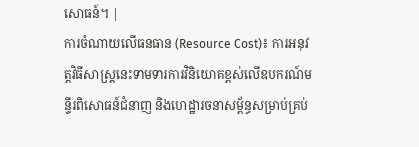សោធន៍។ |
ការចំណាយលើធនធាន (Resource Cost)៖ ការអនុវត្តវិធីសាស្ត្រនេះទាមទារការវិនិយោគខ្ពស់លើឧបករណ៍មន្ទីរពិសោធន៍ជំនាញ និងហេដ្ឋារចនាសម្ព័ន្ធសម្រាប់គ្រប់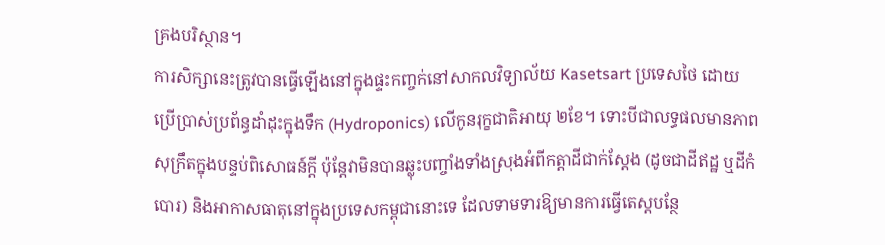គ្រងបរិស្ថាន។
ការសិក្សានេះត្រូវបានធ្វើឡើងនៅក្នុងផ្ទះកញ្ចក់នៅសាកលវិទ្យាល័យ Kasetsart ប្រទេសថៃ ដោយប្រើប្រាស់ប្រព័ន្ធដាំដុះក្នុងទឹក (Hydroponics) លើកូនរុក្ខជាតិអាយុ ២ខែ។ ទោះបីជាលទ្ធផលមានភាពសុក្រឹតក្នុងបន្ទប់ពិសោធន៍ក្តី ប៉ុន្តែវាមិនបានឆ្លុះបញ្ចាំងទាំងស្រុងអំពីកត្តាដីជាក់ស្តែង (ដូចជាដីឥដ្ឋ ឬដីកំបោរ) និងអាកាសធាតុនៅក្នុងប្រទេសកម្ពុជានោះទេ ដែលទាមទារឱ្យមានការធ្វើតេស្តបន្ថែ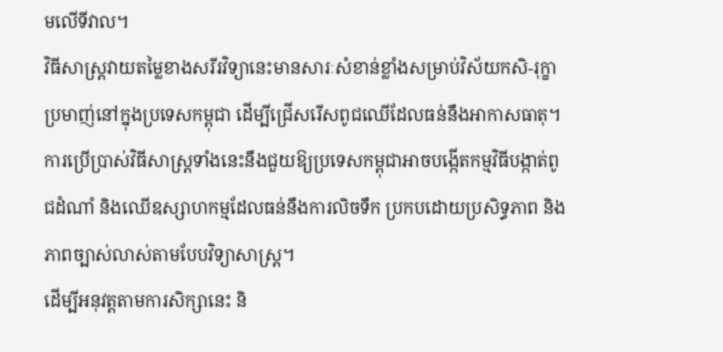មលើទីវាល។
វិធីសាស្ត្រវាយតម្លៃខាងសរីរវិទ្យានេះមានសារៈសំខាន់ខ្លាំងសម្រាប់វិស័យកសិ-រុក្ខាប្រមាញ់នៅក្នុងប្រទេសកម្ពុជា ដើម្បីជ្រើសរើសពូជឈើដែលធន់នឹងអាកាសធាតុ។
ការប្រើប្រាស់វិធីសាស្ត្រទាំងនេះនឹងជួយឱ្យប្រទេសកម្ពុជាអាចបង្កើតកម្មវិធីបង្កាត់ពូជដំណាំ និងឈើឧស្សាហកម្មដែលធន់នឹងការលិចទឹក ប្រកបដោយប្រសិទ្ធភាព និងភាពច្បាស់លាស់តាមបែបវិទ្យាសាស្ត្រ។
ដើម្បីអនុវត្តតាមការសិក្សានេះ និ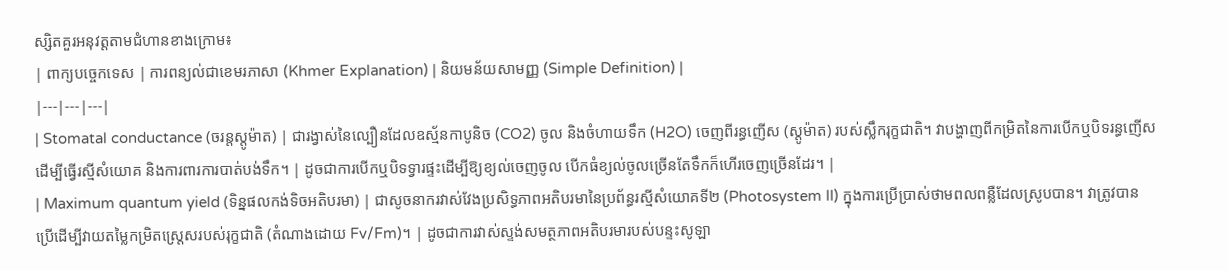ស្សិតគួរអនុវត្តតាមជំហានខាងក្រោម៖
| ពាក្យបច្ចេកទេស | ការពន្យល់ជាខេមរភាសា (Khmer Explanation) | និយមន័យសាមញ្ញ (Simple Definition) |
|---|---|---|
| Stomatal conductance (ចរន្តស្តូម៉ាត) | ជារង្វាស់នៃល្បឿនដែលឧស្ម័នកាបូនិច (CO2) ចូល និងចំហាយទឹក (H2O) ចេញពីរន្ធញើស (ស្តូម៉ាត) របស់ស្លឹករុក្ខជាតិ។ វាបង្ហាញពីកម្រិតនៃការបើកឬបិទរន្ធញើសដើម្បីធ្វើរស្មីសំយោគ និងការពារការបាត់បង់ទឹក។ | ដូចជាការបើកឬបិទទ្វារផ្ទះដើម្បីឱ្យខ្យល់ចេញចូល បើកធំខ្យល់ចូលច្រើនតែទឹកក៏ហើរចេញច្រើនដែរ។ |
| Maximum quantum yield (ទិន្នផលកង់ទិចអតិបរមា) | ជាសូចនាករវាស់វែងប្រសិទ្ធភាពអតិបរមានៃប្រព័ន្ធរស្មីសំយោគទី២ (Photosystem II) ក្នុងការប្រើប្រាស់ថាមពលពន្លឺដែលស្រូបបាន។ វាត្រូវបានប្រើដើម្បីវាយតម្លៃកម្រិតស្ត្រេសរបស់រុក្ខជាតិ (តំណាងដោយ Fv/Fm)។ | ដូចជាការវាស់ស្ទង់សមត្ថភាពអតិបរមារបស់បន្ទះសូឡា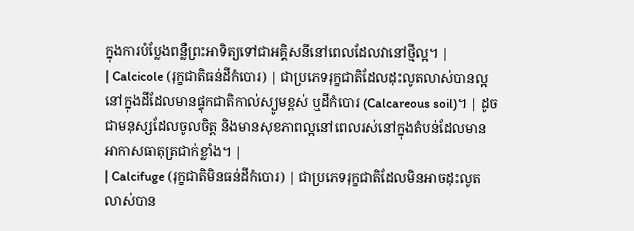ក្នុងការបំប្លែងពន្លឺព្រះអាទិត្យទៅជាអគ្គិសនីនៅពេលដែលវានៅថ្មីល្អ។ |
| Calcicole (រុក្ខជាតិធន់ដីកំបោរ) | ជាប្រភេទរុក្ខជាតិដែលដុះលូតលាស់បានល្អនៅក្នុងដីដែលមានផ្ទុកជាតិកាល់ស្យូមខ្ពស់ ឬដីកំបោរ (Calcareous soil)។ | ដូចជាមនុស្សដែលចូលចិត្ត និងមានសុខភាពល្អនៅពេលរស់នៅក្នុងតំបន់ដែលមានអាកាសធាតុត្រជាក់ខ្លាំង។ |
| Calcifuge (រុក្ខជាតិមិនធន់ដីកំបោរ) | ជាប្រភេទរុក្ខជាតិដែលមិនអាចដុះលូតលាស់បាន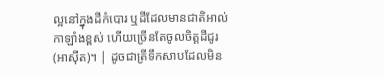ល្អនៅក្នុងដីកំបោរ ឬដីដែលមានជាតិអាល់កាឡាំងខ្ពស់ ហើយច្រើនតែចូលចិត្តដីជូរ (អាស៊ីត)។ | ដូចជាត្រីទឹកសាបដែលមិន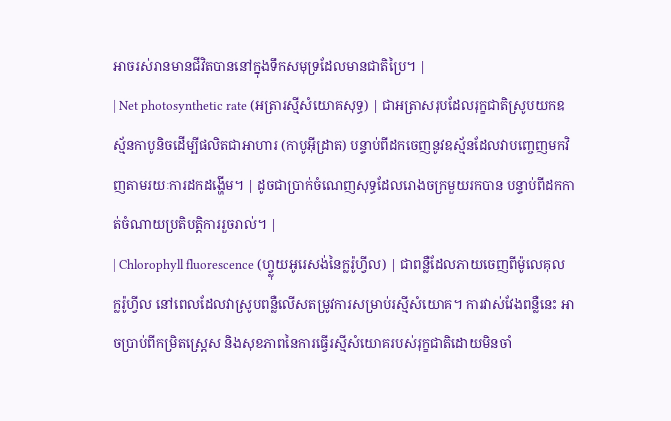អាចរស់រានមានជីវិតបាននៅក្នុងទឹកសមុទ្រដែលមានជាតិប្រៃ។ |
| Net photosynthetic rate (អត្រារស្មីសំយោគសុទ្ធ) | ជាអត្រាសរុបដែលរុក្ខជាតិស្រូបយកឧស្ម័នកាបូនិចដើម្បីផលិតជាអាហារ (កាបូអ៊ីដ្រាត) បន្ទាប់ពីដកចេញនូវឧស្ម័នដែលវាបញ្ចេញមកវិញតាមរយៈការដកដង្ហើម។ | ដូចជាប្រាក់ចំណេញសុទ្ធដែលរោងចក្រមួយរកបាន បន្ទាប់ពីដកកាត់ចំណាយប្រតិបត្តិការរួចរាល់។ |
| Chlorophyll fluorescence (ហ្វ្លុយអូរេសង់នៃក្លរ៉ូហ្វីល) | ជាពន្លឺដែលភាយចេញពីម៉ូលេគុលក្លរ៉ូហ្វីល នៅពេលដែលវាស្រូបពន្លឺលើសតម្រូវការសម្រាប់រស្មីសំយោគ។ ការវាស់វែងពន្លឺនេះ អាចប្រាប់ពីកម្រិតស្ត្រេស និងសុខភាពនៃការធ្វើរស្មីសំយោគរបស់រុក្ខជាតិដោយមិនចាំ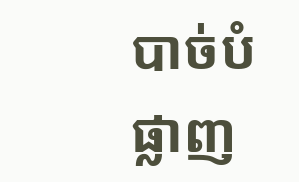បាច់បំផ្លាញ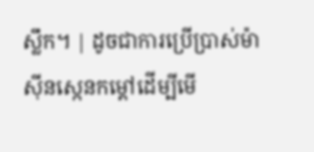ស្លឹក។ | ដូចជាការប្រើប្រាស់ម៉ាស៊ីនស្កេនកម្ដៅដើម្បីមើ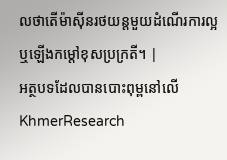លថាតើម៉ាស៊ីនរថយន្តមួយដំណើរការល្អឬឡើងកម្ដៅខុសប្រក្រតី។ |
អត្ថបទដែលបានបោះពុម្ពនៅលើ KhmerResearch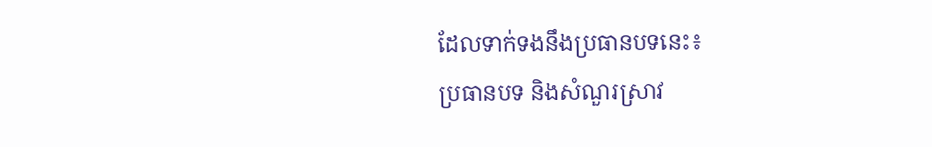ដែលទាក់ទងនឹងប្រធានបទនេះ៖
ប្រធានបទ និងសំណួរស្រាវ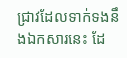ជ្រាវដែលទាក់ទងនឹងឯកសារនេះ ដែ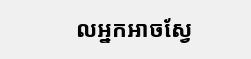លអ្នកអាចស្វែ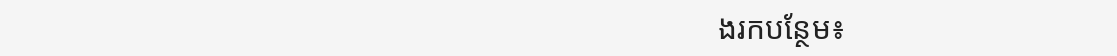ងរកបន្ថែម៖